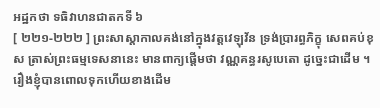អដ្ឋកថា ទធិវាហនជាតកទី ៦
[ ២២១-២២២ ] ព្រះសាស្តាកាលគង់នៅក្នុងវត្តវេឡុវ័ន ទ្រង់ប្រារព្ធភិក្ខុ សេពគប់ខុស ត្រាស់ព្រះធម្មទេសនានេះ មានពាក្យផ្តើមថា វណ្ណគន្ធរសូបេតោ ដូច្នេះជាដើម ។ រឿងខ្ញុំបានពោលទុកហើយខាងដើម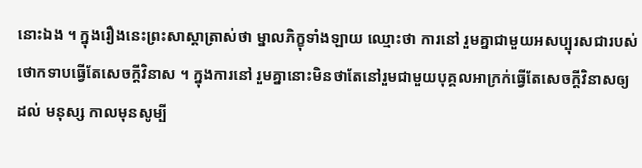នោះឯង ។ ក្នុងរឿងនេះព្រះសាស្តាត្រាស់ថា ម្នាលភិក្ខុទាំងឡាយ ឈ្មោះថា ការនៅ រួមគ្នាជាមួយអសប្បុរសជារបស់ថោកទាបធ្វើតែសេចក្តីវិនាស ។ ក្នុងការនៅ រួមគ្នានោះមិនថាតែនៅរួមជាមួយបុគ្គលអាក្រក់ធ្វើតែសេចក្តីវិនាសឲ្យដល់ មនុស្ស កាលមុនសូម្បី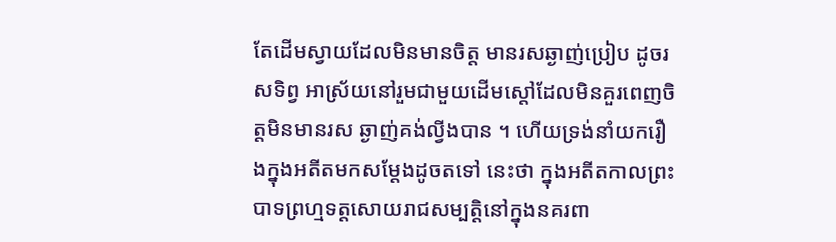តែដើមស្វាយដែលមិនមានចិត្ត មានរសឆ្ងាញ់ប្រៀប ដូចរសទិព្វ អាស្រ័យនៅរួមជាមួយដើមស្តៅដែលមិនគួរពេញចិត្តមិនមានរស ឆ្ងាញ់គង់ល្វីងបាន ។ ហើយទ្រង់នាំយករឿងក្នុងអតីតមកសម្តែងដូចតទៅ នេះថា ក្នុងអតីតកាលព្រះបាទព្រហ្មទត្តសោយរាជសម្បត្តិនៅក្នុងនគរពា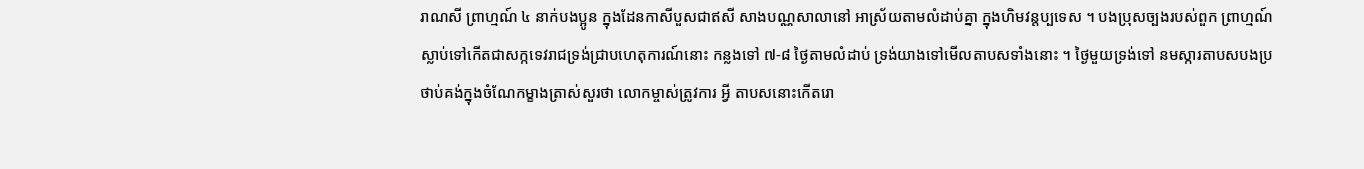រាណសី ព្រាហ្មណ៍ ៤ នាក់បងប្អូន ក្នុងដែនកាសីបួសជាឥសី សាងបណ្ណសាលានៅ អាស្រ័យតាមលំដាប់គ្នា ក្នុងហិមវន្តប្បទេស ។ បងប្រុសច្បងរបស់ពួក ព្រាហ្មណ៍ស្លាប់ទៅកើតជាសក្កទេវរាជទ្រង់ជ្រាបហេតុការណ៍នោះ កន្លងទៅ ៧-៨ ថ្ងៃតាមលំដាប់ ទ្រង់យាងទៅមើលតាបសទាំងនោះ ។ ថ្ងៃមួយទ្រង់ទៅ នមស្ការតាបសបងប្រថាប់គង់ក្នុងចំណែកម្ខាងត្រាស់សួរថា លោកម្ចាស់ត្រូវការ អ្វី តាបសនោះកើតរោ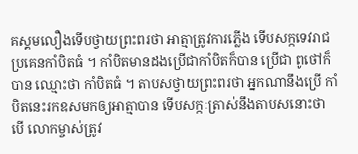គស្គមលឿងទើបថ្វាយព្រះពរថា អាត្មាត្រូវការភ្លើង ទើបសក្កទេវរាជប្រគេនកាំបិតធំ ។ កាំបិតមានដងប្រើជាកាំបិតក៏បាន ប្រើជា ពូថៅក៏បាន ឈ្មោះថា កាំបិតធំ ។ តាបសថ្វាយព្រះពរថា អ្នកណានឹងប្រើ កាំបិតនេះរកឧសមកឲ្យអាត្មាបាន ទើបសក្កៈត្រាស់នឹងតាបសនោះថា បើ លោកម្ចាស់ត្រូវ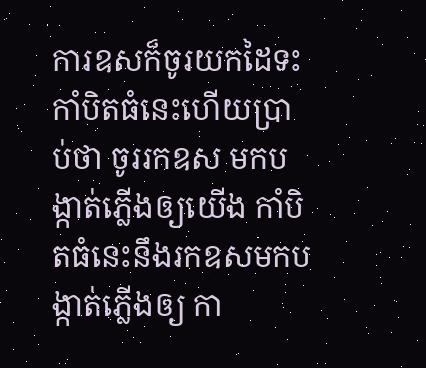ការឧសក៏ចូរយកដៃទះកាំបិតធំនេះហើយប្រាប់ថា ចូររកឧស មកបង្កាត់ភ្លើងឲ្យយើង កាំបិតធំនេះនឹងរកឧសមកបង្កាត់ភ្លើងឲ្យ កា